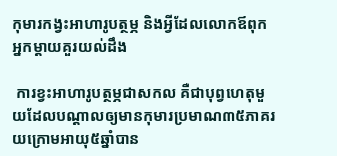កុមារកង្វះអាហារូបត្ថម្ភ និងអ្វីដែលលោកឪពុក អ្នកម្តាយគួរយល់ដឹង

 ការខ្វះអាហារូបត្ថម្ភជាសកល គឺជាបុព្វហេតុមួយដែលបណ្តាលឲ្យមានកុមារប្រមាណ៣៥ភាគរយក្រោមអាយុ៥ឆ្នាំបាន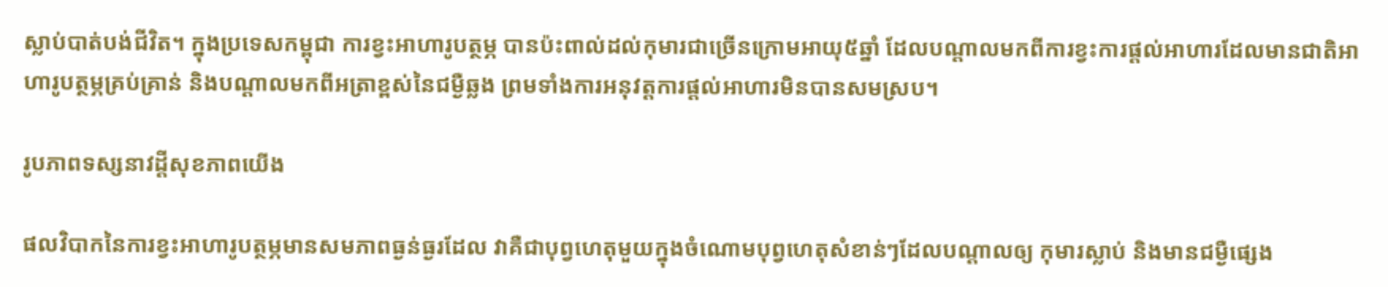ស្លាប់បាត់បង់ជីវិត។ ក្នុងប្រទេសកម្ពុជា ការខ្វះអាហារូបត្ថម្ភ បានប៉ះពាល់ដល់កុមារជាច្រើនក្រោមអាយុ៥ឆ្នាំ ដែលបណ្តាលមកពីការខ្វះការផ្តល់អាហារដែលមានជាតិអាហារូបត្ថម្ភគ្រប់គ្រាន់ និងបណ្តាលមកពីអត្រាខ្ពស់នៃជម្ងឺឆ្លង ព្រមទាំងការអនុវត្តការផ្តល់អាហារមិនបានសមស្រប។

រូបភាពទស្សនាវដ្ដីសុខភាពយើង

ផលវិបាកនៃការខ្វះអាហារូបត្ថម្ភមានសមភាពធ្ងន់ធ្ងរដែល វាគឺជាបុព្វហេតុមួយក្នុងចំណោមបុព្វហេតុសំខាន់ៗដែលបណ្តាលឲ្យ កុមារស្លាប់ និងមានជម្ងឺផ្សេង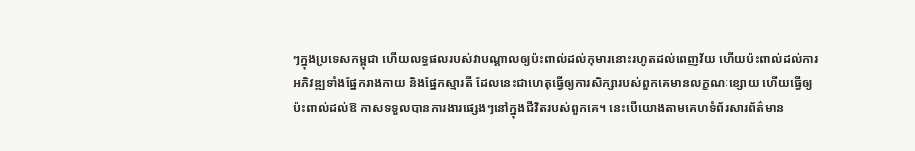ៗក្នុងប្រទេសកម្ពុជា ហើយលទ្ធផលរបស់វាបណ្តាលឲ្យប៉ះពាល់ដល់កុមារនោះរហូតដល់ពេញវ័យ ហើយប៉ះពាល់ដល់ការអភិវឌ្ឍទាំងផ្នែករាងកាយ និងផ្នែកស្មារតី ដែលនេះជាហេតុធ្វើឲ្យការសិក្សារបស់ពួកគេមានលក្ខណៈខ្សោយ ហើយធ្វើឲ្យប៉ះពាល់ដល់ឱ កាសទទួលបានការងារផ្សេងៗនៅក្នុងជីវិតរបស់ពួកគេ។ នេះបើយោងតាមគេហទំព័រសារព័ត៌មាន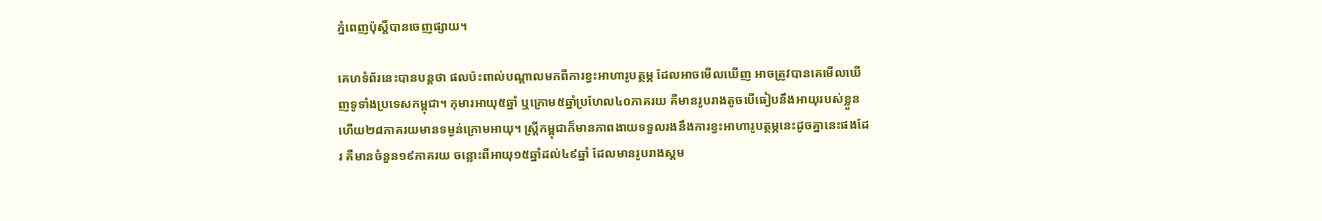ភ្នំពេញប៉ុស្តិ៍បានចេញផ្សាយ។

គេហទំព័រនេះបានបន្តថា ផលប៉ះពាល់បណ្តាលមកពីការខ្វះអាហារូបត្ថម្ភ ដែលអាចមើលឃើញ អាចត្រូវបានគេមើលឃើញទូទាំងប្រទេសកម្ពុជា។ កុមារអាយុ៥ឆ្នាំ ឬក្រោម៥ឆ្នាំប្រហែល៤០ភាគរយ គឺមានរូបរាងតូចបើធៀបនឹងអាយុរបស់ខ្លួន ហើយ២៨ភាគរយមានទម្ងន់ក្រោមអាយុ។ ស្រ្តីកម្ពុជាក៏មានភាពងាយទទួលរងនឹងការខ្វះអាហារូបត្ថម្ភនេះដូចគ្នានេះផងដែរ គឺមានចំនួន១៩ភាគរយ ចន្លោះពីអាយុ១៥ឆ្នាំដល់៤៩ឆ្នាំ ដែលមានរូបរាងស្គម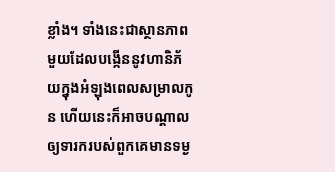ខ្លាំង។ ទាំងនេះជាស្ថានភាពមួយដែលបង្កើននូវហានិភ័យក្នុងអំឡុងពេលសម្រាលកូន ហើយនេះក៏អាចបណ្តាលឲ្យទារករបស់ពួកគេមានទម្ង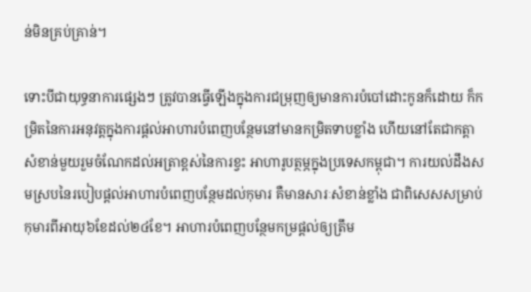ន់មិនគ្រប់គ្រាន់។

ទោះបីជាយុទ្ធនាការផ្សេងៗ ត្រូវបានធ្វើឡើងក្នុងការជម្រុញឲ្យមានការបំបៅដោះកូនក៏ដោយ ក៏កម្រិតនៃការអនុវត្តក្នុងការផ្តល់អាហារបំពេញបន្ថែមនៅមានកម្រិតទាបខ្លាំង ហើយនៅតែជាកត្តាសំខាន់មួយរួមចំណែកដល់អត្រាខ្ពស់នៃការខ្វះ អាហារូបត្ថម្ភក្នុងប្រទេសកម្ពុជា។ ការយល់ដឹងសមស្របនៃរបៀបផ្តល់អាហារបំពេញបន្ថែមដល់កុមារ គឺមានសារៈសំខាន់ខ្លាំង ជាពិសេសសម្រាប់កុមារពីអាយុ៦ខែដល់២៤ខែ។ អាហារបំពេញបន្ថែមកម្រផ្តល់ឲ្យត្រឹម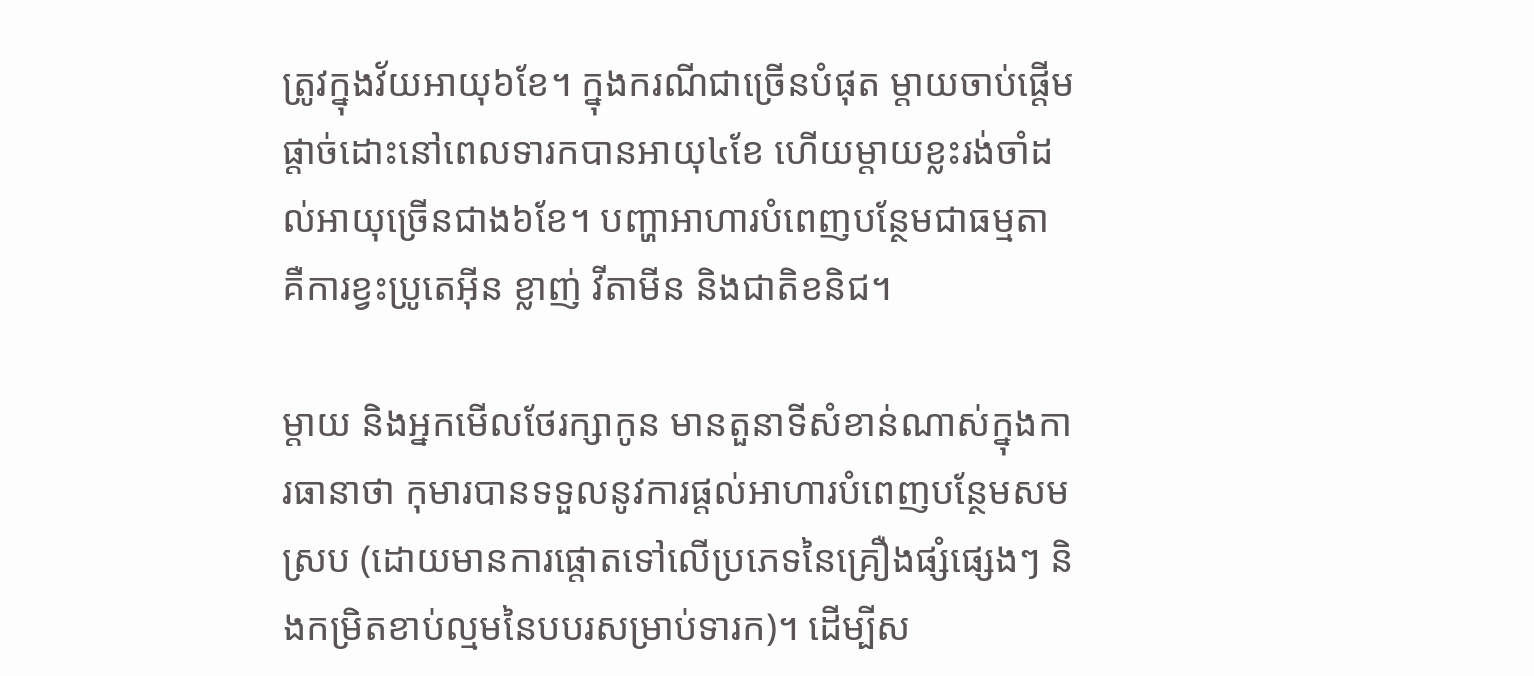ត្រូវក្នុងវ័យអាយុ៦ខែ។ ក្នុងករណីជាច្រើនបំផុត ម្តាយចាប់ផ្តើមផ្តាច់ដោះនៅពេលទារកបានអាយុ៤ខែ ហើយម្តាយខ្លះរង់ចាំដល់អាយុច្រើនជាង៦ខែ។ បញ្ហាអាហារបំពេញបន្ថែមជាធម្មតា គឺការខ្វះប្រូតេអ៊ីន ខ្លាញ់ វីតាមីន និងជាតិខនិជ។

ម្តាយ និងអ្នកមើលថែរក្សាកូន មានតួនាទីសំខាន់ណាស់ក្នុងការធានាថា កុមារបានទទួលនូវការផ្តល់អាហារបំពេញបន្ថែមសមស្រប (ដោយមានការផ្តោតទៅលើប្រភេទនៃគ្រឿងផ្សំផ្សេងៗ និងកម្រិតខាប់ល្មមនៃបបរសម្រាប់ទារក)។ ដើម្បីស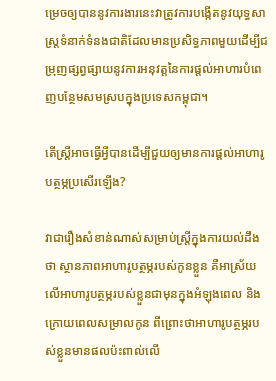ម្រេចឲ្យបាននូវការងារនេះវាត្រូវការបង្កើតនូវយុទ្ធសាស្រ្តទំនាក់ទំនងជាតិដែលមានប្រសិទ្ធភាពមួយដើម្បីជម្រុញផ្សព្វផ្សាយនូវការអនុវត្តនៃការផ្តល់អាហារបំពេញបន្ថែមសមស្របក្នុងប្រទេសកម្ពុជា។

តើស្រ្តីអាចធ្វើអ្វីបានដើម្បីជួយឲ្យមានការផ្តល់អាហារូបត្ថម្ភប្រសើរឡើង?

វាជារឿងសំខាន់ណាស់សម្រាប់ស្រ្តីក្នុងការយល់ដឹងថា ស្ថានភាពអាហារូបត្ថម្ភរបស់កូនខ្លួន គឺអាស្រ័យលើអាហារូបត្ថម្ភរបស់ខ្លួនជាមុនក្នុងអំឡុងពេល និងក្រោយពេលសម្រាលកូន ពីព្រោះថាអាហារូបត្ថម្ភរបស់ខ្លួនមានផលប៉ះពាល់លើ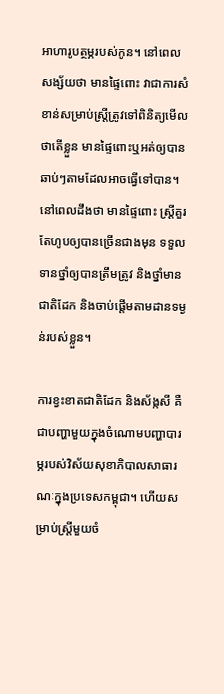អាហារូបត្ថម្ភរបស់កូន។ នៅពេលសង្ស័យថា មានផ្ទៃពោះ វាជាការសំខាន់សម្រាប់ស្រ្តីត្រូវទៅពិនិត្យមើលថាតើខ្លួន មានផ្ទៃពោះឬអត់ឲ្យបានឆាប់ៗតាមដែលអាចធ្វើទៅបាន។ នៅពេលដឹងថា មានផ្ទៃពោះ ស្រ្តីគួរតែហូបឲ្យបានច្រើនជាងមុន ទទួលទានថ្នាំឲ្យបានត្រឹមត្រូវ និងថ្នាំមានជាតិដែក និងចាប់ផ្តើមតាមដានទម្ងន់របស់ខ្លួន។

ការខ្វះខាតជាតិដែក និងស័ង្កសី គឺជាបញ្ហាមួយក្នុងចំណោមបញ្ហាបារម្ភរបស់វិស័យសុខាភិបាលសាធារណៈក្នុងប្រទេសកម្ពុជា។ ហើយសម្រាប់ស្រ្តីមួយចំ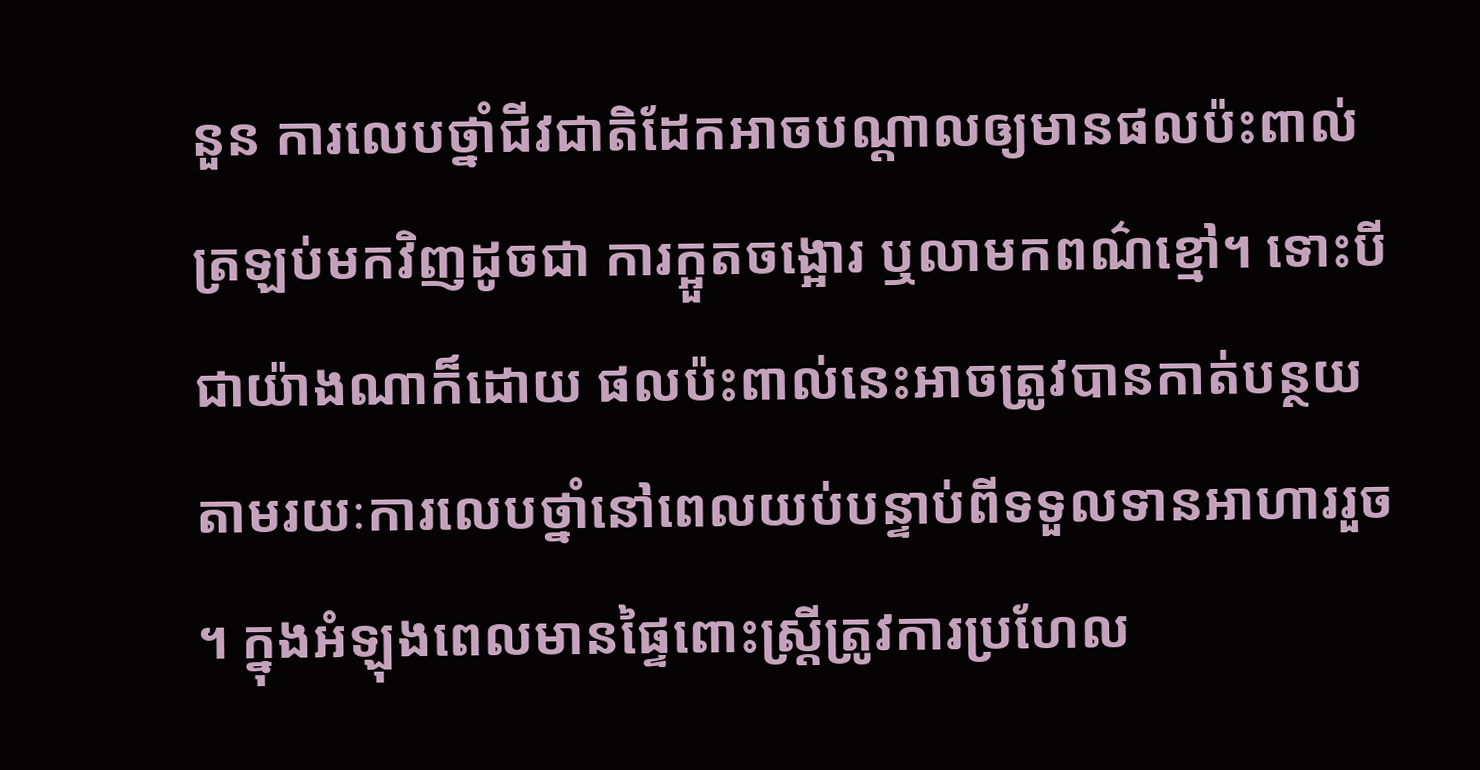នួន ការលេបថ្នាំជីវជាតិដែកអាចបណ្តាលឲ្យមានផលប៉ះពាល់ត្រឡប់មកវិញដូចជា ការក្អួតចង្អោរ ឬលាមកពណ៌ខ្មៅ។ ទោះបីជាយ៉ាងណាក៏ដោយ ផលប៉ះពាល់នេះអាចត្រូវបានកាត់បន្ថយ តាមរយៈការលេបថ្នាំនៅពេលយប់បន្ទាប់ពីទទួលទានអាហាររួច។ ក្នុងអំឡុងពេលមានផ្ទៃពោះស្រ្តីត្រូវការប្រហែល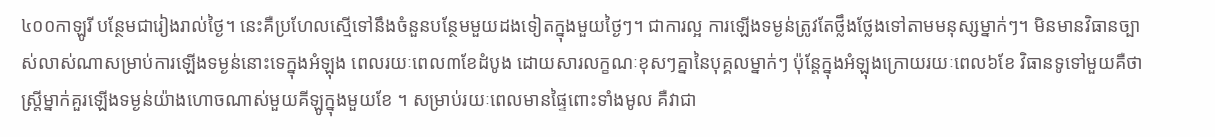៤០០កាឡូរី បន្ថែមជារៀងរាល់ថ្ងៃ។ នេះគឺប្រហែលស្មើទៅនឹងចំនួនបន្ថែមមួយដងទៀតក្នុងមួយថ្ងៃៗ។ ជាការល្អ ការឡើងទម្ងន់ត្រូវតែថ្លឹងថ្លែងទៅតាមមនុស្សម្នាក់ៗ។ មិនមានវិធានច្បាស់លាស់ណាសម្រាប់ការឡើងទម្ងន់នោះទេក្នុងអំឡុង ពេលរយៈពេល៣ខែដំបូង ដោយសារលក្ខណៈខុសៗគ្នានៃបុគ្គលម្នាក់ៗ ប៉ុន្តែក្នុងអំឡុងក្រោយរយៈពេល៦ខែ វិធានទូទៅមួយគឺថា ស្រ្តីម្នាក់គួរឡើងទម្ងន់យ៉ាងហោចណាស់មួយគីឡូក្នុងមួយខែ ។ សម្រាប់រយៈពេលមានផ្ទៃពោះទាំងមូល គឺវាជា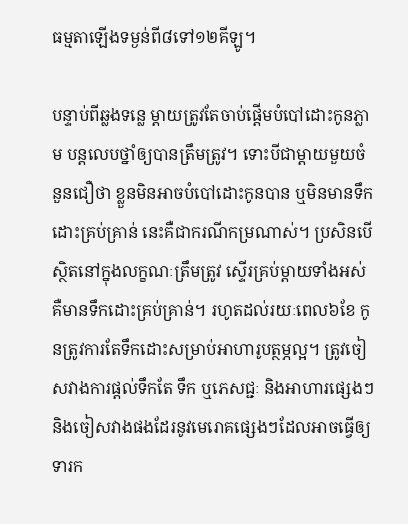ធម្មតាឡើងទម្ងន់ពី៨ទៅ១២គីឡូ។

បន្ទាប់ពីឆ្លងទន្លេ ម្តាយត្រូវតែចាប់ផ្តើមបំបៅដោះកូនភ្លាម បន្តលេបថ្នាំឲ្យបានត្រឹមត្រូវ។ ទោះបីជាម្តាយមួយចំនួនជឿថា ខ្លួនមិនអាចបំបៅដោះកូនបាន ឬមិនមានទឹកដោះគ្រប់គ្រាន់ នេះគឺជាករណីកម្រណាស់។ ប្រសិនបើស្ថិតនៅក្នុងលក្ខណៈត្រឹមត្រូវ ស្ទើរគ្រប់ម្តាយទាំងអស់ គឺមានទឹកដោះគ្រប់គ្រាន់។ រហូតដល់រយៈពេល៦ខែ កូនត្រូវការតែទឹកដោះសម្រាប់អាហារូបត្ថម្ភល្អ។ ត្រូវចៀសវាងការផ្តល់ទឹកតែ ទឹក ឬភេសជ្ជៈ និងអាហារផ្សេងៗ និងចៀសវាងផងដែរនូវមេរោគផ្សេងៗដែលអាចធ្វើឲ្យទារក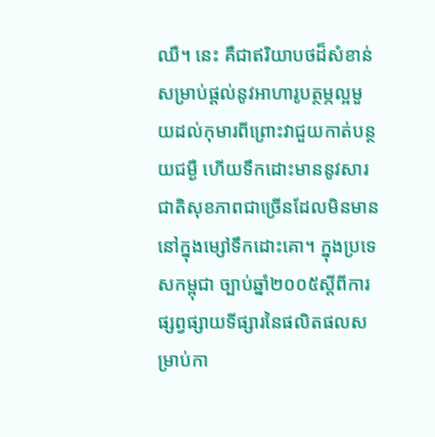ឈឺ។ នេះ គឺជាឥរិយាបថដ៏សំខាន់សម្រាប់ផ្តល់នូវអាហារូបត្ថម្ភល្អមួយដល់កុមារពីព្រោះវាជួយកាត់បន្ថយជម្ងឺ ហើយទឹកដោះមាននូវសារជាតិសុខភាពជាច្រើនដែលមិនមាននៅក្នុងម្សៅទឹកដោះគោ។ ក្នុងប្រទេសកម្ពុជា ច្បាប់ឆ្នាំ២០០៥ស្តីពីការផ្សព្វផ្សាយទីផ្សារនៃផលិតផលសម្រាប់កា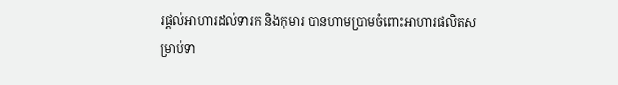រផ្តល់អាហារដល់ទារក និងកុមារ បានហាមប្រាមចំពោះអាហារផលិតសម្រាប់ទា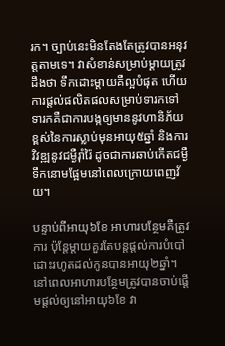រក។ ច្បាប់នេះមិនតែងតែត្រូវបានអនុវត្តតាមទេ។ វាសំខាន់សម្រាប់ម្តាយត្រូវដឹងថា ទឹកដោះម្តាយគឺល្អបំផុត ហើយការផ្តល់ផលិតផលសម្រាប់ទារកទៅទារកគឺជាការបង្កឲ្យមាននូវហានិភ័យខ្ពស់នៃការស្លាប់មុនអាយុ៥ឆ្នាំ និងការវិវឌ្ឍនូវជម្ងឺរ៉ាំរ៉ៃ ដូចជាការឆាប់កើតជម្ងឺទឹកនោមផ្អែមនៅពេលក្រោយពេញវ័យ។

បន្ទាប់ពីអាយុ៦ខែ អាហារបន្ថែមគឺត្រូវការ ប៉ុន្តែម្តាយគួរតែបន្តផ្តល់ការបំបៅដោះរហូតដល់កូនបានអាយុ២ឆ្នាំ។ នៅពេលអាហារបន្ថែមត្រូវបានចាប់ផ្តើមផ្តល់ឲ្យនៅអាយុ៦ខែ វា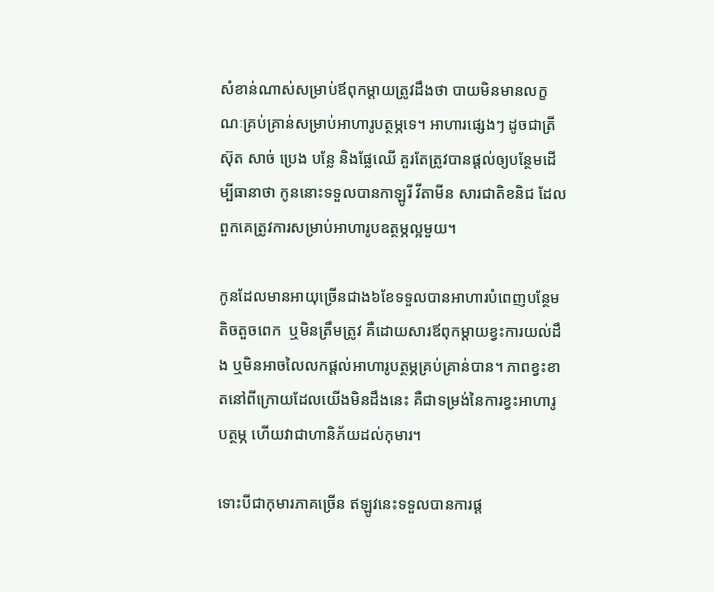សំខាន់ណាស់សម្រាប់ឪពុកម្តាយត្រូវដឹងថា បាយមិនមានលក្ខណៈគ្រប់គ្រាន់សម្រាប់អាហារូបត្ថម្ភទេ។ អាហារផ្សេងៗ ដូចជាត្រី ស៊ុត សាច់ ប្រេង បន្លែ និងផ្លែឈើ គួរតែត្រូវបានផ្តល់ឲ្យបន្ថែមដើម្បីធានាថា កូននោះទទួលបានកាឡូរី វីតាមីន សារជាតិខនិជ ដែលពួកគេត្រូវការសម្រាប់អាហារូបឧត្ថម្ភល្អមួយ។

កូនដែលមានអាយុច្រើនជាង៦ខែទទួលបានអាហារបំពេញបន្ថែមតិចតួចពេក  ឬមិនត្រឹមត្រូវ គឺដោយសារឪពុកម្តាយខ្វះការយល់ដឹង ឬមិនអាចលៃលកផ្តល់អាហារូបត្ថម្ភគ្រប់គ្រាន់បាន។ ភាពខ្វះខាតនៅពីក្រោយដែលយើងមិនដឹងនេះ គឺជាទម្រង់នៃការខ្វះអាហារូបត្ថម្ភ ហើយវាជាហានិភ័យដល់កុមារ។

ទោះបីជាកុមារភាគច្រើន ឥឡូវនេះទទួលបានការផ្ត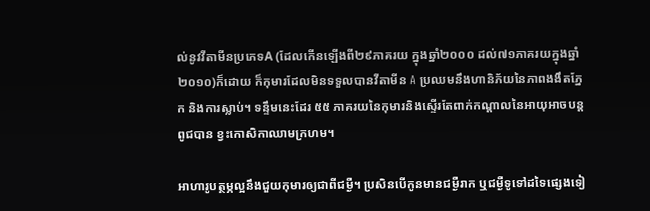ល់នូវវីតាមីនប្រភេទA (ដែលកើនឡើងពី២៩ភាគរយ ក្នុងឆ្នាំ២០០០ ដល់៧១ភាគរយក្នុងឆ្នាំ២០១០)ក៏ដោយ ក៏កុមារដែលមិនទទួលបានវីតាមីន A ប្រឈមនឹងហានិភ័យនៃភាពងងឹតភ្នែក និងការស្លាប់។ ទន្ទឹមនេះដែរ ៥៥ ភាគរយនៃកុមារនិងស្ទើរតែពាក់កណ្តាលនៃអាយុអាចបន្តពូជបាន ខ្វះកោសិកាឈាមក្រហម។

អាហារូបត្ថម្ភល្អនឹងជួយកុមារឲ្យជាពីជម្ងឺ។ ប្រសិនបើកូនមានជម្ងឺរាក ឬជម្ងឺទូទៅដទៃផ្សេងទៀ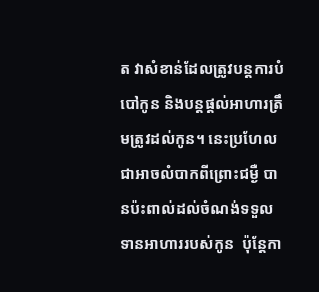ត វាសំខាន់ដែលត្រូវបន្តការបំបៅកូន និងបន្តផ្តល់អាហារត្រឹមត្រូវដល់កូន។ នេះប្រហែលជាអាចលំបាកពីព្រោះជម្ងឺ បានប៉ះពាល់ដល់ចំណង់ទទួលទានអាហាររបស់កូន  ប៉ុន្តែកា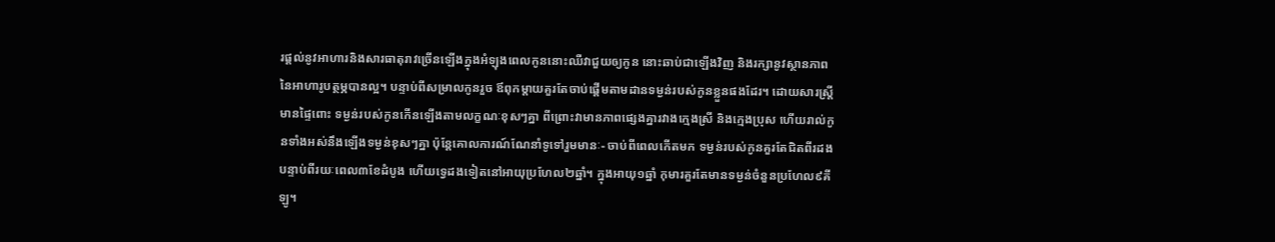រផ្តល់នូវអាហារនិងសារធាតុរាវច្រើនឡើងក្នុងអំឡុងពេលកូននោះឈឺវាជួយឲ្យកូន នោះឆាប់ជាឡើងវិញ និងរក្សានូវស្ថានភាពនៃអាហារូបត្ថម្ភបានល្អ។ បន្ទាប់ពីសម្រាលកូនរួច ឪពុកម្តាយគួរតែចាប់ផ្តើមតាមដានទម្ងន់របស់កូនខ្លួនផងដែរ។ ដោយសារស្រ្តីមានផ្ទៃពោះ ទម្ងន់របស់កូនកើនឡើងតាមលក្ខណៈខុសៗគ្នា ពីព្រោះវាមានភាពផ្សេងគ្នារវាងក្មេងស្រី និងក្មេងប្រុស ហើយរាល់កូនទាំងអស់នឹងឡើងទម្ងន់ខុសៗគ្នា ប៉ុន្តែគោលការណ៍ណែនាំទូទៅរួមមានៈ- ចាប់ពីពេលកើតមក ទម្ងន់របស់កូនគួរតែជិតពីរដង បន្ទាប់ពីរយៈពេល៣ខែដំបូង ហើយទ្វេដងទៀតនៅអាយុប្រហែល២ឆ្នាំ។ ក្នុងអាយុ១ឆ្នាំ កុមារគួរតែមានទម្ងន់ចំនួនប្រហែល៩គីឡូ។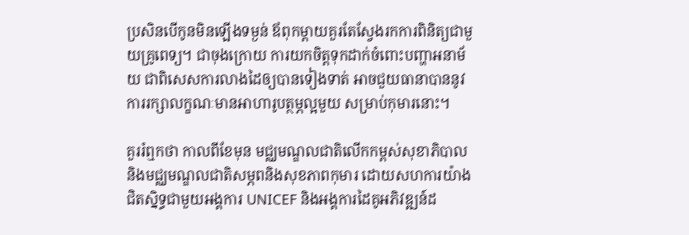ប្រសិនបើកូនមិនឡើងទម្ងន់ ឪពុកម្តាយគួរតែស្វែងរកការពិនិត្យជាមួយគ្រូពេទ្យ។ ជាចុងក្រោយ ការយកចិត្តទុកដាក់ចំពោះបញ្ហាអនាម័យ ជាពិសេសការលាងដៃឲ្យបានទៀងទាត់ អាចជួយធានាបាននូវការរក្សាលក្ខណៈមានអាហារូបត្ថម្ភល្អមួយ សម្រាប់កុមារនោះ។

គួររំឮកថា កាលពីខែមុន មជ្ឈមណ្ឌលជាតិលើកកម្ពស់សុខាភិបាល និងមជ្ឈមណ្ឌលជាតិសម្ភពនិងសុខភាពកុមារ ដោយសហការយ៉ាងជិតស្និទ្ធជាមួយអង្គការ UNICEF និងអង្គការដៃគូអភិវឌ្ឍន៍ដ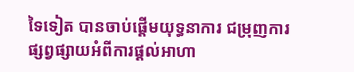ទៃទៀត បានចាប់ផ្តើមយុទ្ធនាការ ជម្រុញការផ្សព្វផ្សាយអំពីការផ្តល់អាហា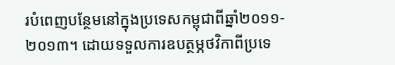របំពេញបន្ថែមនៅក្នុងប្រទេសកម្ពុជាពីឆ្នាំ២០១១‑២០១៣។ ដោយទទួលការឧបត្ថម្ភថវិកាពីប្រទេ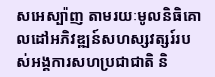សអេស្ប៉ាញ តាមរយៈមូលនិធិគោលដៅអភិវឌ្ឍន៍សហស្សវត្សរ៍របស់អង្គការសហប្រជាជាតិ និ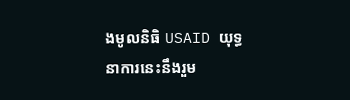ងមូលនិធិ USAID យុទ្ធនាការនេះនឹងរួម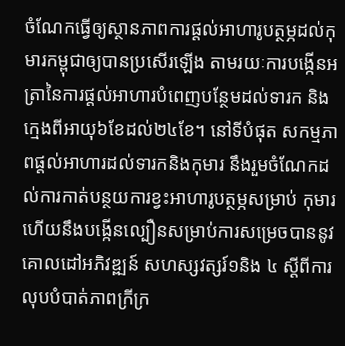ចំណែកធ្វើឲ្យស្ថានភាពការផ្តល់អាហារូបត្ថម្ភដល់កុមារកម្ពុជាឲ្យបានប្រសើរឡើង តាមរយៈការបង្កើនអត្រានៃការផ្តល់អាហារបំពេញបន្ថែមដល់ទារក និងក្មេងពីអាយុ៦ខែដល់២៤ខែ។ នៅទីបំផុត សកម្មភាពផ្តល់អាហារដល់ទារកនិងកុមារ នឹងរួមចំណែកដល់ការកាត់បន្ថយការខ្វះអាហារូបត្ថម្ភសម្រាប់ កុមារហើយនឹងបង្កើនល្បឿនសម្រាប់ការសម្រេចបាននូវគោលដៅអភិវឌ្ឍន៍ សហស្សវត្សរ៍១និង ៤ ស្តីពីការលុបបំបាត់ភាពក្រីក្រ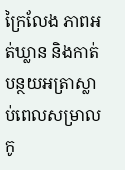ក្រៃលែង ភាពអត់ឃ្លាន និងកាត់បន្ថយអត្រាស្លាប់ពេលសម្រាលកូ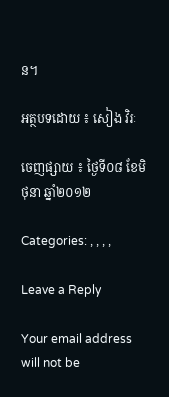ន។

អត្ថបទដោយ ៖ សៀង វិរៈ

ចេញផ្សាយ ៖ ថ្ងៃទី០៨ ខែមិថុនា ឆ្នាំ២០១២

Categories: , , , ,

Leave a Reply

Your email address will not be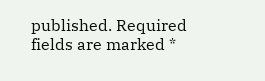published. Required fields are marked *